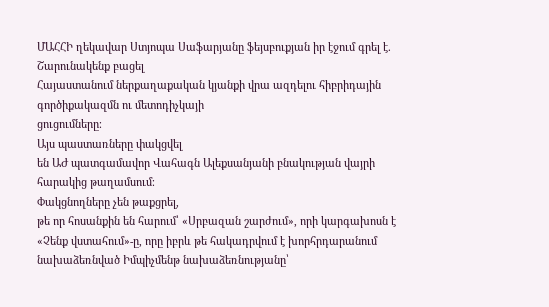ՄԱՀՀԻ ղեկավար Ստյոպա Սաֆարյանը ֆեյսբուքյան իր էջում գրել է.
Շարունակենք բացել
Հայաստանում ներքաղաքական կյանքի վրա ազդելու հիբրիդային գործիքակազմն ու մետոդիչկայի
ցուցումները։
Այս պաստառները փակցվել
են ԱԺ պատգամավոր Վահագն Ալեքսանյանի բնակության վայրի հարակից թաղամսում։
Փակցնողները չեն թաքցրել,
թե որ հոսանքին են հարում՝ «Սրբազան շարժում», որի կարգախոսն է «Չենք վստահում»-ը, որը իբրև թե հակադրվում է խորհրդարանում նախաձեռնված Իմպիչմենթ նախաձեռնությանը՝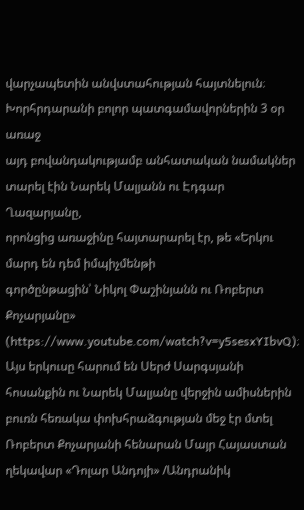վարչապետին անվստահության հայտնելուն։ Խորհրդարանի բոլոր պատգամավորներին 3 օր առաջ
այդ բովանդակությամբ անհատական նամակներ տարել էին Նարեկ Մալյանն ու Էդգար Ղազարյանը,
որոնցից առաջինը հայտարարել էր, թե «Երկու մարդ են դեմ իմպիչմենթի
գործընթացին՝ Նիկոլ Փաշինյանն ու Ռոբերտ Քոչարյանը» (https://www.youtube.com/watch?v=y5sesxYIbvQ)։ Այս երկուսը հարում են Սերժ Սարգսյանի
հոսանքին ու Նարեկ Մալյանը վերջին ամիսներին բուռն հեռակա փոխհրաձգության մեջ էր մտել
Ռոբերտ Քոչարյանի հենարան Մայր Հայաստան ղեկավար «Դոլար Անդոյի» /Անդրանիկ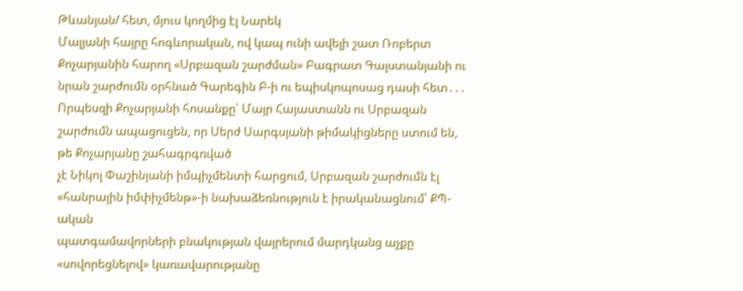Թևանյան/ հետ, մյուս կողմից էլ Նարեկ
Մալյանի հայրը հոգևորական, ով կապ ունի ավելի շատ Ռոբերտ Քոչարյանին հարող «Սրբազան շարժման» Բագրատ Գալստանյանի ու նրան շարժումն օրհնած Գարեգին Բ-ի ու եպիսկոպոսաց դասի հետ․․․ Որպեսզի Քոչարյանի հոսանքը՝ Մայր Հայաստանն ու Սրբազան
շարժումն ապացուցեն, որ Սերժ Սարգսյանի թիմակիցները ստում են, թե Քոչարյանը շահագրգռված
չէ Նիկոլ Փաշինյանի իմպիչմենտի հարցում, Սրբազան շարժումն էլ «հանրային իմփիչմենթ»-ի նախաձեռնություն է իրականացնում՝ ՔՊ-ական
պատգամավորների բնակության վայրերում մարդկանց աչքը «սովորեցնելով» կառավարությանը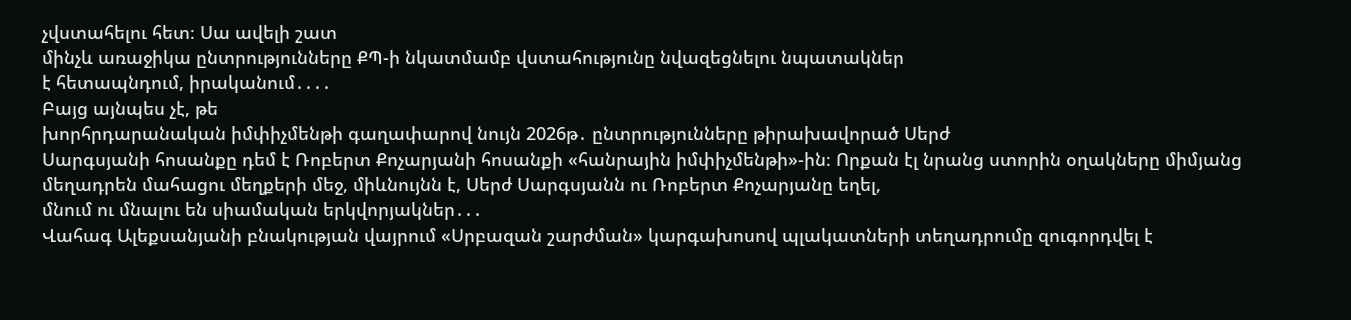չվստահելու հետ։ Սա ավելի շատ
մինչև առաջիկա ընտրությունները ՔՊ-ի նկատմամբ վստահությունը նվազեցնելու նպատակներ
է հետապնդում, իրականում․․․․
Բայց այնպես չէ, թե
խորհրդարանական իմփիչմենթի գաղափարով նույն 2026թ․ ընտրությունները թիրախավորած Սերժ
Սարգսյանի հոսանքը դեմ է Ռոբերտ Քոչարյանի հոսանքի «հանրային իմփիչմենթի»-ին։ Որքան էլ նրանց ստորին օղակները միմյանց
մեղադրեն մահացու մեղքերի մեջ, միևնույնն է, Սերժ Սարգսյանն ու Ռոբերտ Քոչարյանը եղել,
մնում ու մնալու են սիամական երկվորյակներ․․․
Վահագ Ալեքսանյանի բնակության վայրում «Սրբազան շարժման» կարգախոսով պլակատների տեղադրումը զուգորդվել է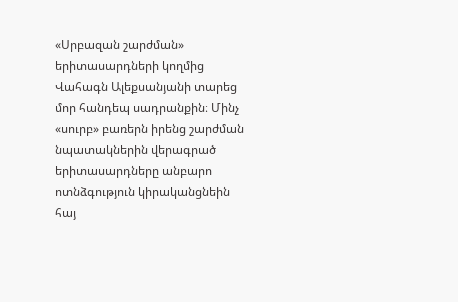«Սրբազան շարժման» երիտասարդների կողմից Վահագն Ալեքսանյանի տարեց մոր հանդեպ սադրանքին։ Մինչ «սուրբ» բառերն իրենց շարժման նպատակներին վերագրած երիտասարդները անբարո ոտնձգություն կիրականցնեին հայ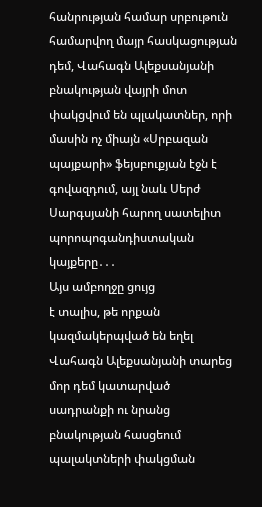հանրության համար սրբութուն համարվող մայր հասկացության դեմ, Վահագն Ալեքսանյանի բնակության վայրի մոտ փակցվում են պլակատներ, որի մասին ոչ միայն «Սրբազան պայքարի» ֆեյսբուքյան էջն է գովազդում, այլ նաև Սերժ Սարգսյանի հարող սատելիտ պորոպոգանդիստական կայքերը․․․
Այս ամբողջը ցույց
է տալիս, թե որքան կազմակերպված են եղել Վահագն Ալեքսանյանի տարեց մոր դեմ կատարված
սադրանքի ու նրանց բնակության հասցեում պալակտների փակցման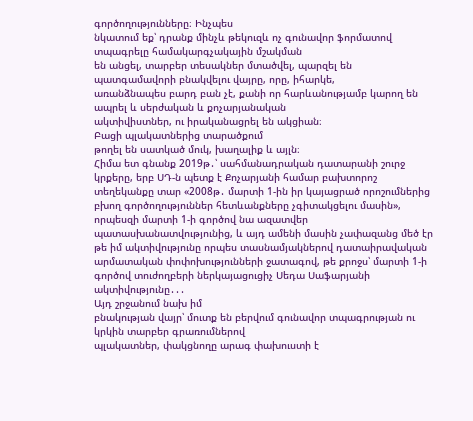գործողությունները։ Ինչպես
նկատում եք՝ դրանք մինչև թեկուզև ոչ գունավոր ֆորմատով տպագրելը համակարգչակային մշակման
են անցել, տարբեր տեսակներ մտածվել, պարզել են պատգամավորի բնակվելու վայրը, որը, իհարկե,
առանձնապես բարդ բան չէ, քանի որ հարևանությամբ կարող են ապրել և սերժական և քոչարյանական
ակտիվիստներ, ու իրականացրել են ակցիան։
Բացի պլակատներից տարածքում
թողել են սատկած մուկ, խաղալիք և այլն։
Հիմա ետ գնանք 2019թ․՝ սահմանադրական դատարանի շուրջ կրքերը, երբ ՍԴ-ն պետք է Քոչարյանի համար բախտորոշ տեղեկանքը տար «2008թ․ մարտի 1-ին իր կայացրած որոշումներից բխող գործողություններ հետևանքները չգիտակցելու մասին», որպեսզի մարտի 1-ի գործով նա ազատվեր պատասխանատվությունից, և այդ ամենի մասին չափազանց մեծ էր թե իմ ակտիվությունը որպես տասնամյակներով դատաիրավական արմատական փոփոխությունների ջատագով, թե քրոջս՝ մարտի 1-ի գործով տուժողբերի ներկայացուցիչ Սեդա Սաֆարյանի ակտիվությունը․․․
Այդ շրջանում նախ իմ
բնակության վայր՝ մուտք են բերվում գունավոր տպագրության ու կրկին տարբեր գրառումներով
պլակատներ, փակցնողը արագ փախուստի է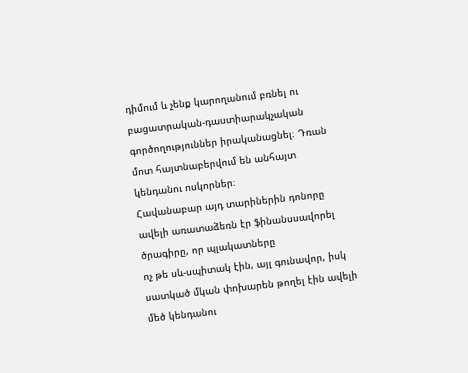դիմում և չենք կարողանում բռնել ու բացատրական-դաստիարակչական
գործողություններ իրականացնել։ Դռան մոտ հայտնաբերվում են անհայտ կենդանու ոսկորներ։
Հավանաբար այդ տարիներին դոնորը ավելի առատաձեռն էր ֆինանսսավորել ծրագիրը, որ պլակատները
ոչ թե սև-սպիտակ էին, այլ գունավոր, իսկ սատկած մկան փոխարեն թողել էին ավելի մեծ կենդանու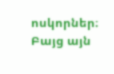ոսկորներ։
Բայց այն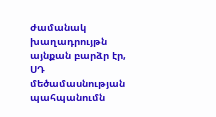ժամանակ խաղադրույթն
այնքան բարձր էր, ՍԴ մեծամասնության պահպանումն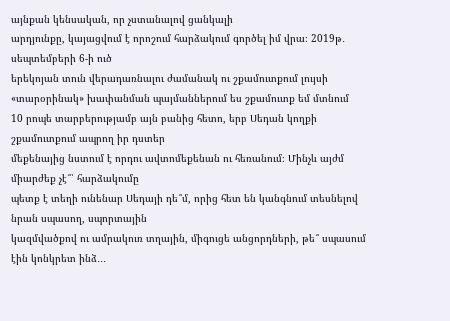այնքան կենսական, որ չստանալով ցանկալի
արդյունքը, կայացվում է որոշում հարձակում գործել իմ վրա։ 2019թ․ սեպտեմբերի 6-ի ուծ
երեկոյան տուն վերադառնալու ժամանակ ու շքամուտքում լույսի «տարօրինակ» խափանման պայմաններում ես շքամուտք եմ մտնում
10 րոպե տարբերությամբ այն բանից հետո, երբ Սեդան կողքի շքամուտքում ապրող իր դստեր
մեքենայից նստում է որդու ավտոմեքենան ու հեռանում։ Մինչև այժմ միարժեք չէ՞՝ հարձակումը
պետք է տեղի ունենար Սեդայի դե՞մ, որից հետ են կանգնում տեսնելով նրան սպասող, սպորտային
կազմվածքով ու ամրակուռ տղային, միգուցե անցորդների, թե՞ սպասում էին կոնկրետ ինձ․․․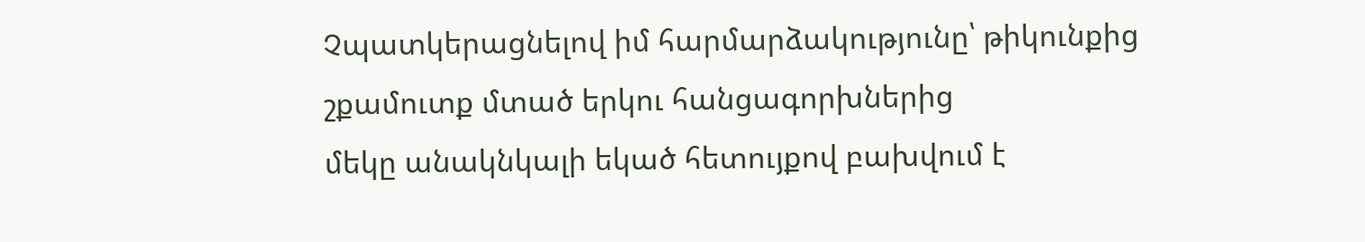Չպատկերացնելով իմ հարմարձակությունը՝ թիկունքից շքամուտք մտած երկու հանցագորխներից
մեկը անակնկալի եկած հետույքով բախվում է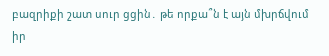բազրիքի շատ սուր ցցին․ թե որքա՞ն է այն մխրճվում
իր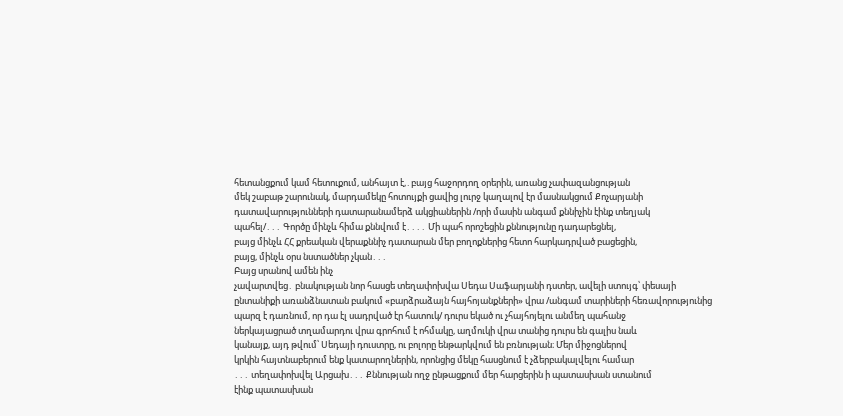հետանցքում կամ հետուքում, անհայտ է,․բայց հաջորդող օրերին, առանց չափազանցության
մեկ շաբաթ շարունակ, մարդամեկը հոտույքի ցավից լուրջ կաղալով էր մասնակցում Քոչարյանի
դատավարությունների դատարանամերձ ակցիաներին /որի մասին անգամ քննիչին էինք տեղյակ
պահել/․․․ Գործը մինչև հիմա քննվում է․․․․ Մի պահ որոշեցին քննությունը դադարեցնել,
բայց մինչև ՀՀ քրեական վերաքննիչ դատարան մեր բողոքներից հետո հարկադրված բացեցին,
բայց, մինչև օրս նստածներ չկան․․․
Բայց սրանով ամեն ինչ
չավարտվեց․ բնակության նոր հասցե տեղափոխվա Սեդա Սաֆարյանի դստեր, ավելի ստույգ՝ փեսայի
ընտանիքի առանձնատան բակում «բարձրաձայն հայհոյանքների» վրա /անգամ տարիների հեռավորությունից
պարզ է դառնում, որ դա էլ սադրված էր հատուկ/ դուրս եկած ու չհայհոյելու անմեղ պահանջ
ներկայացրած տղամարդու վրա գրոհում է ոհմակը, աղմուկի վրա տանից դուրս են գալիս նաև
կանայք, այդ թվում՝ Սեդայի դուստրը, ու բոլորը ենթարկվում են բռնության։ Մեր միջոցներով
կրկին հայտնաբերում ենք կատարողներին, որոնցից մեկը հասցնում է չձերբակալվելու համար
․․․ տեղափոխվել Արցախ․․․ Քննության ողջ ընթացքում մեր հարցերին ի պատասխան ստանում
էինք պատասխան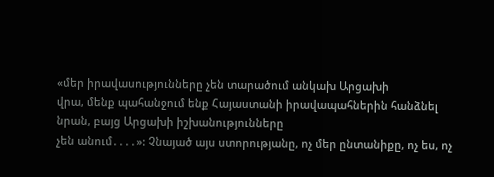«մեր իրավասությունները չեն տարածում անկախ Արցախի
վրա, մենք պահանջում ենք Հայաստանի իրավապահներին հանձնել նրան, բայց Արցախի իշխանությունները
չեն անում․․․․»: Չնայած այս ստորությանը, ոչ մեր ընտանիքը, ոչ ես, ոչ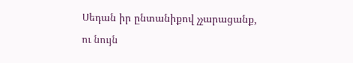Սեդան իր ընտանիքով չչարացանք,
ու նույն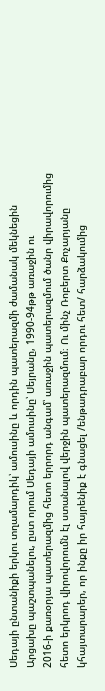Սեդայի ընտանիքի երկու տղամարդիկ՝ ամուսինը և որդին պատերազմի ժամանակ մեկնեցին
Արցախը պաշտպանելու, ըստ որում Սեդայի ամուսինը՝ Սեյրանը, 1990-94թթ առաջին ու
2016-ի քառօրյա պատերազմից հետո երրորդ անգամ՝ առաջին պատերազմում ծանր վիրավորումից
հետո երկրոդ վիրովորումն էլ ստանալով վերջին պատերազմում։ Ու մինչ Ռոբերտ Քոչարյանը
կհայտարարեր, որ ինքը իր հայրենիք է գնացել /ենթադրաբար որդու հետ/ հարձակումից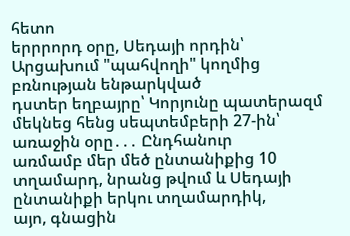հետո
երրրորդ օրը, Սեդայի որդին՝ Արցախում "պահվողի" կողմից բռնության ենթարկված
դստեր եղբայրը՝ Կորյունը պատերազմ մեկնեց հենց սեպտեմբերի 27-ին՝ առաջին օրը․․․ Ընդհանուր
առմամբ մեր մեծ ընտանիքից 10 տղամարդ, նրանց թվում և Սեդայի ընտանիքի երկու տղամարդիկ,
այո, գնացին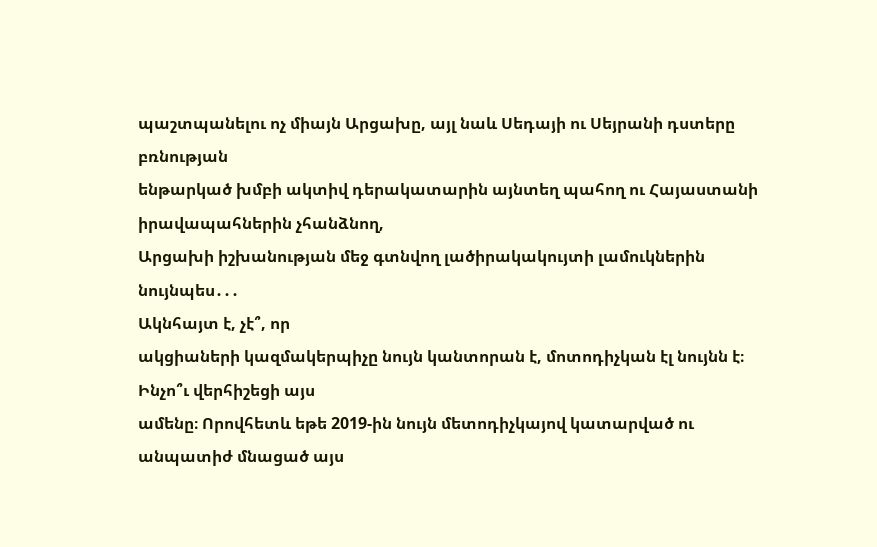պաշտպանելու ոչ միայն Արցախը, այլ նաև Սեդայի ու Սեյրանի դստերը բռնության
ենթարկած խմբի ակտիվ դերակատարին այնտեղ պահող ու Հայաստանի իրավապահներին չհանձնող,
Արցախի իշխանության մեջ գտնվող լածիրակակույտի լամուկներին նույնպես․․․
Ակնհայտ է, չէ՞, որ
ակցիաների կազմակերպիչը նույն կանտորան է, մոտոդիչկան էլ նույնն է։
Ինչո՞ւ վերհիշեցի այս
ամենը։ Որովհետև եթե 2019-ին նույն մետոդիչկայով կատարված ու անպատիժ մնացած այս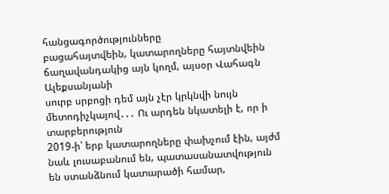հանցագործությունները
բացահայտվեին, կատարողները հայտնվեին ճաղավանդակից այն կողմ, այսօր Վահագն Ալեքսանյանի
սուրբ սրբոցի դեմ այն չէր կրկնվի նույն մետոդիչկայով․․․ Ու արդեն նկատելի է, որ ի տարբերություն
2019-ի՝ երբ կատարողները փախչում էին, այժմ նաև լուսաբանում են, պատասանատվություն
են ստանձնում կատարածի համար,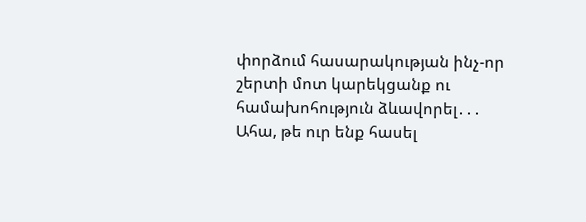փորձում հասարակության ինչ-որ շերտի մոտ կարեկցանք ու
համախոհություն ձևավորել․․․
Ահա, թե ուր ենք հասել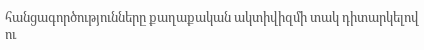հանցագործությունները քաղաքական ակտիվիզմի տակ դիտարկելով ու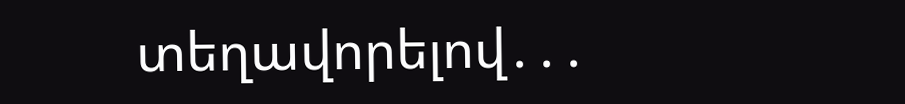տեղավորելով․․․